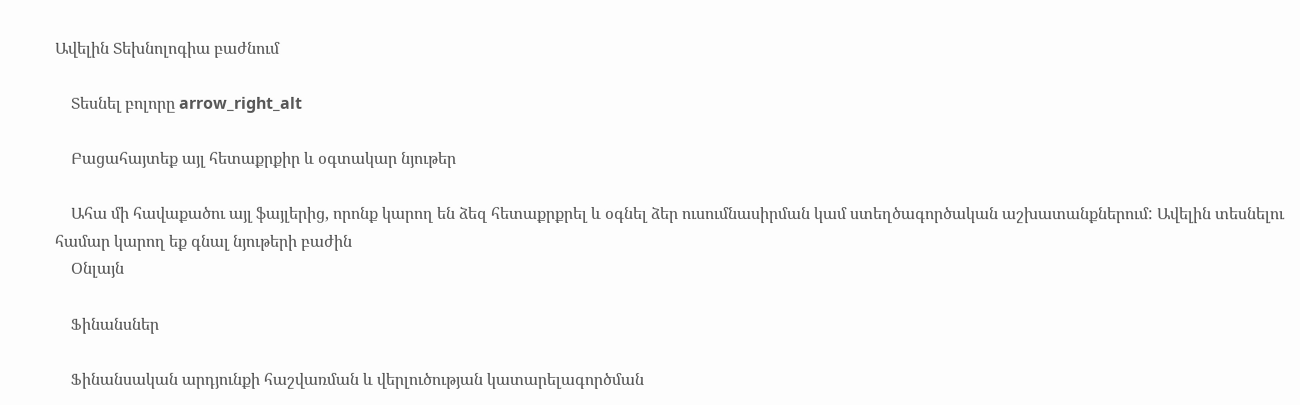Ավելին Տեխնոլոգիա բաժնում

    Տեսնել բոլորը arrow_right_alt

    Բացահայտեք այլ հետաքրքիր և օգտակար նյութեր

    Ահա մի հավաքածու այլ ֆայլերից, որոնք կարող են ձեզ հետաքրքրել և օգնել ձեր ուսումնասիրման կամ ստեղծագործական աշխատանքներում: Ավելին տեսնելու համար կարող եք գնալ նյութերի բաժին
    Օնլայն

    Ֆինանսներ

    Ֆինանսական արդյունքի հաշվառման և վերլուծության կատարելագործման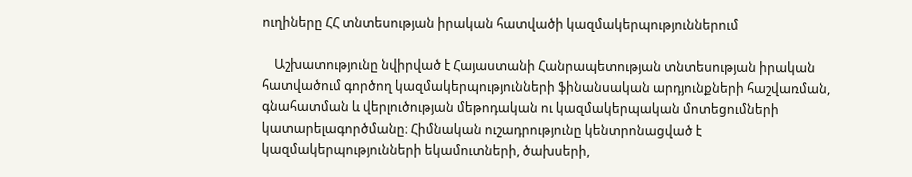ուղիները ՀՀ տնտեսության իրական հատվածի կազմակերպություններում

    Աշխատությունը նվիրված է Հայաստանի Հանրապետության տնտեսության իրական հատվածում գործող կազմակերպությունների ֆինանսական արդյունքների հաշվառման, գնահատման և վերլուծության մեթոդական ու կազմակերպական մոտեցումների կատարելագործմանը։ Հիմնական ուշադրությունը կենտրոնացված է կազմակերպությունների եկամուտների, ծախսերի,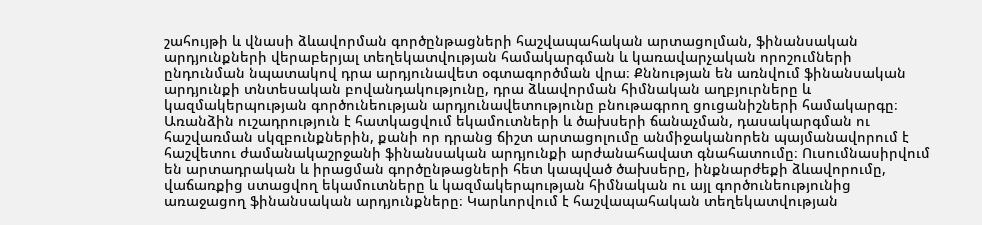շահույթի և վնասի ձևավորման գործընթացների հաշվապահական արտացոլման, ֆինանսական արդյունքների վերաբերյալ տեղեկատվության համակարգման և կառավարչական որոշումների ընդունման նպատակով դրա արդյունավետ օգտագործման վրա։ Քննության են առնվում ֆինանսական արդյունքի տնտեսական բովանդակությունը, դրա ձևավորման հիմնական աղբյուրները և կազմակերպության գործունեության արդյունավետությունը բնութագրող ցուցանիշների համակարգը։ Առանձին ուշադրություն է հատկացվում եկամուտների և ծախսերի ճանաչման, դասակարգման ու հաշվառման սկզբունքներին, քանի որ դրանց ճիշտ արտացոլումը անմիջականորեն պայմանավորում է հաշվետու ժամանակաշրջանի ֆինանսական արդյունքի արժանահավատ գնահատումը։ Ուսումնասիրվում են արտադրական և իրացման գործընթացների հետ կապված ծախսերը, ինքնարժեքի ձևավորումը, վաճառքից ստացվող եկամուտները և կազմակերպության հիմնական ու այլ գործունեությունից առաջացող ֆինանսական արդյունքները։ Կարևորվում է հաշվապահական տեղեկատվության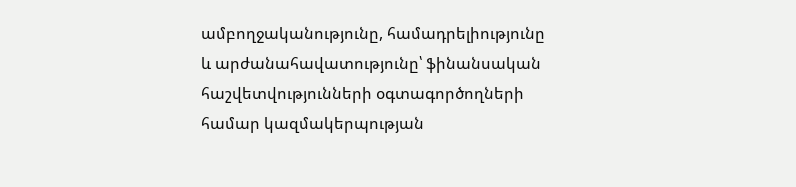ամբողջականությունը, համադրելիությունը և արժանահավատությունը՝ ֆինանսական հաշվետվությունների օգտագործողների համար կազմակերպության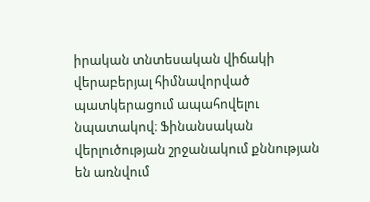իրական տնտեսական վիճակի վերաբերյալ հիմնավորված պատկերացում ապահովելու նպատակով։ Ֆինանսական վերլուծության շրջանակում քննության են առնվում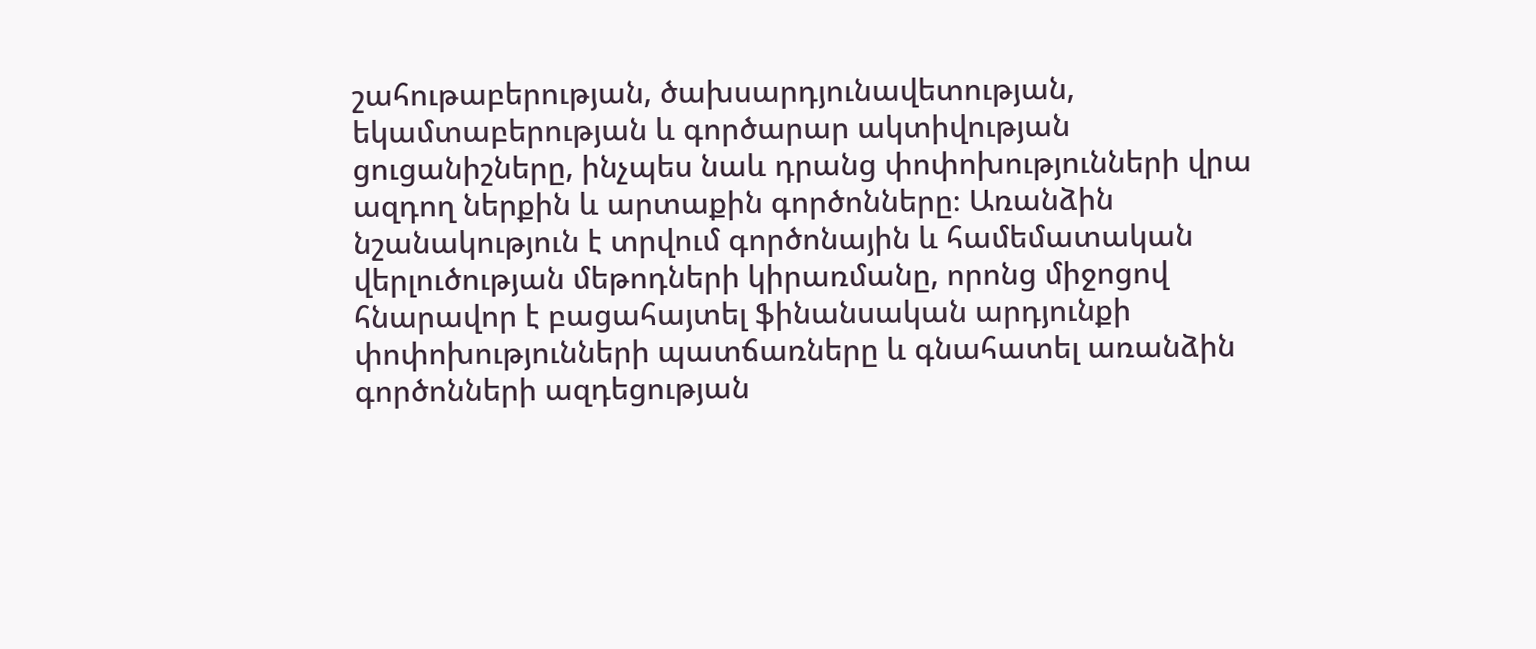շահութաբերության, ծախսարդյունավետության, եկամտաբերության և գործարար ակտիվության ցուցանիշները, ինչպես նաև դրանց փոփոխությունների վրա ազդող ներքին և արտաքին գործոնները։ Առանձին նշանակություն է տրվում գործոնային և համեմատական վերլուծության մեթոդների կիրառմանը, որոնց միջոցով հնարավոր է բացահայտել ֆինանսական արդյունքի փոփոխությունների պատճառները և գնահատել առանձին գործոնների ազդեցության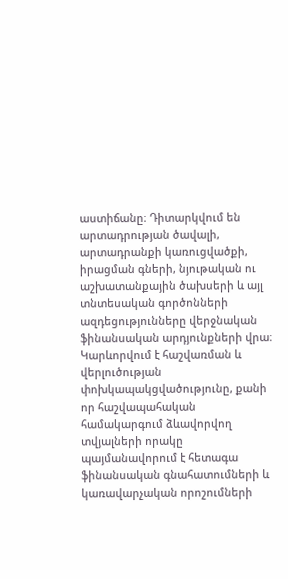աստիճանը։ Դիտարկվում են արտադրության ծավալի, արտադրանքի կառուցվածքի, իրացման գների, նյութական ու աշխատանքային ծախսերի և այլ տնտեսական գործոնների ազդեցությունները վերջնական ֆինանսական արդյունքների վրա։ Կարևորվում է հաշվառման և վերլուծության փոխկապակցվածությունը, քանի որ հաշվապահական համակարգում ձևավորվող տվյալների որակը պայմանավորում է հետագա ֆինանսական գնահատումների և կառավարչական որոշումների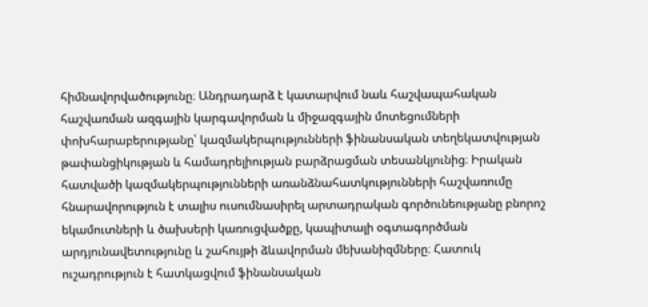հիմնավորվածությունը։ Անդրադարձ է կատարվում նաև հաշվապահական հաշվառման ազգային կարգավորման և միջազգային մոտեցումների փոխհարաբերությանը՝ կազմակերպությունների ֆինանսական տեղեկատվության թափանցիկության և համադրելիության բարձրացման տեսանկյունից։ Իրական հատվածի կազմակերպությունների առանձնահատկությունների հաշվառումը հնարավորություն է տալիս ուսումնասիրել արտադրական գործունեությանը բնորոշ եկամուտների և ծախսերի կառուցվածքը, կապիտալի օգտագործման արդյունավետությունը և շահույթի ձևավորման մեխանիզմները։ Հատուկ ուշադրություն է հատկացվում ֆինանսական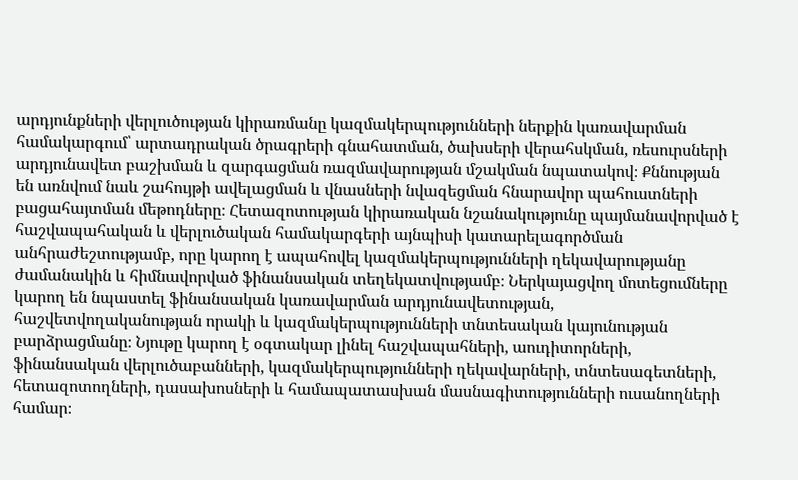արդյունքների վերլուծության կիրառմանը կազմակերպությունների ներքին կառավարման համակարգում՝ արտադրական ծրագրերի գնահատման, ծախսերի վերահսկման, ռեսուրսների արդյունավետ բաշխման և զարգացման ռազմավարության մշակման նպատակով։ Քննության են առնվում նաև շահույթի ավելացման և վնասների նվազեցման հնարավոր պահուստների բացահայտման մեթոդները։ Հետազոտության կիրառական նշանակությունը պայմանավորված է հաշվապահական և վերլուծական համակարգերի այնպիսի կատարելագործման անհրաժեշտությամբ, որը կարող է ապահովել կազմակերպությունների ղեկավարությանը ժամանակին և հիմնավորված ֆինանսական տեղեկատվությամբ։ Ներկայացվող մոտեցումները կարող են նպաստել ֆինանսական կառավարման արդյունավետության, հաշվետվողականության որակի և կազմակերպությունների տնտեսական կայունության բարձրացմանը։ Նյութը կարող է օգտակար լինել հաշվապահների, աուդիտորների, ֆինանսական վերլուծաբանների, կազմակերպությունների ղեկավարների, տնտեսագետների, հետազոտողների, դասախոսների և համապատասխան մասնագիտությունների ուսանողների համար։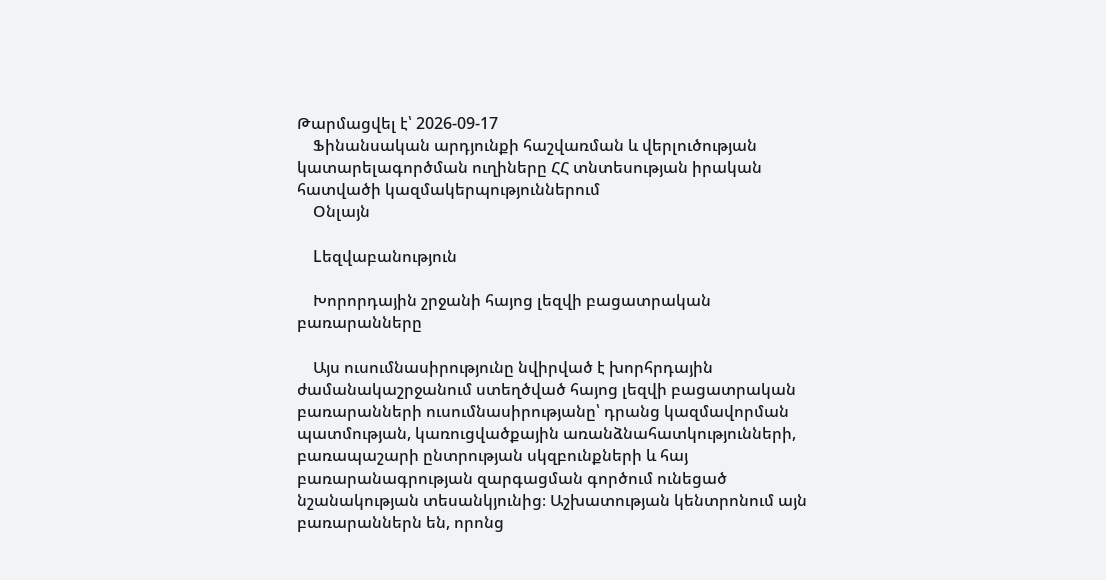Թարմացվել է՝ 2026-09-17
    Ֆինանսական արդյունքի հաշվառման և վերլուծության կատարելագործման ուղիները ՀՀ տնտեսության իրական հատվածի կազմակերպություններում
    Օնլայն

    Lեզվաբանություն

    Խորորդային շրջանի հայոց լեզվի բացատրական բառարանները

    Այս ուսումնասիրությունը նվիրված է խորհրդային ժամանակաշրջանում ստեղծված հայոց լեզվի բացատրական բառարանների ուսումնասիրությանը՝ դրանց կազմավորման պատմության, կառուցվածքային առանձնահատկությունների, բառապաշարի ընտրության սկզբունքների և հայ բառարանագրության զարգացման գործում ունեցած նշանակության տեսանկյունից։ Աշխատության կենտրոնում այն բառարաններն են, որոնց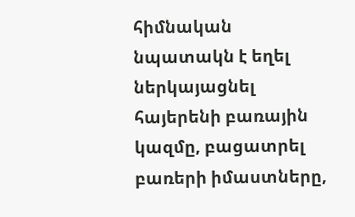հիմնական նպատակն է եղել ներկայացնել հայերենի բառային կազմը, բացատրել բառերի իմաստները,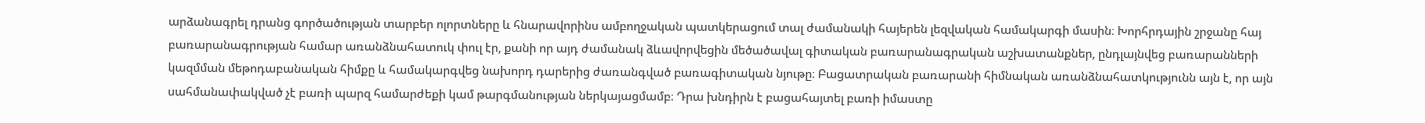արձանագրել դրանց գործածության տարբեր ոլորտները և հնարավորինս ամբողջական պատկերացում տալ ժամանակի հայերեն լեզվական համակարգի մասին։ Խորհրդային շրջանը հայ բառարանագրության համար առանձնահատուկ փուլ էր, քանի որ այդ ժամանակ ձևավորվեցին մեծածավալ գիտական բառարանագրական աշխատանքներ, ընդլայնվեց բառարանների կազմման մեթոդաբանական հիմքը և համակարգվեց նախորդ դարերից ժառանգված բառագիտական նյութը։ Բացատրական բառարանի հիմնական առանձնահատկությունն այն է, որ այն սահմանափակված չէ բառի պարզ համարժեքի կամ թարգմանության ներկայացմամբ։ Դրա խնդիրն է բացահայտել բառի իմաստը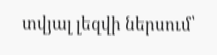տվյալ լեզվի ներսում՝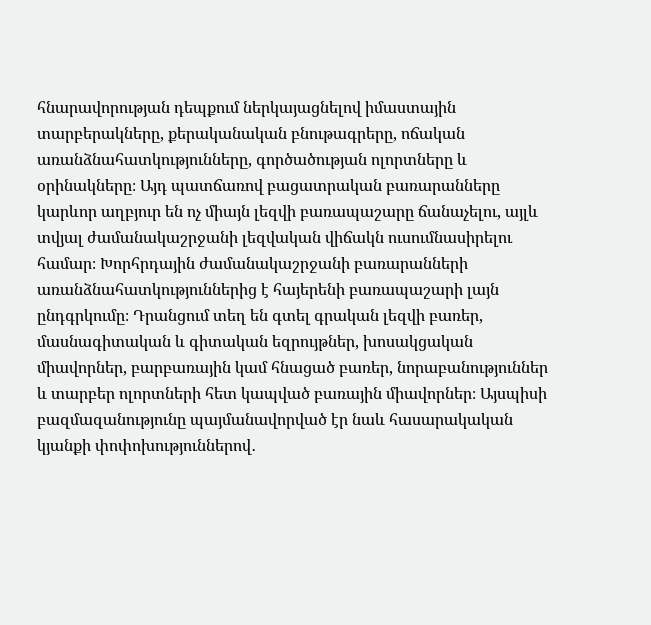հնարավորության դեպքում ներկայացնելով իմաստային տարբերակները, քերականական բնութագրերը, ոճական առանձնահատկությունները, գործածության ոլորտները և օրինակները։ Այդ պատճառով բացատրական բառարանները կարևոր աղբյուր են ոչ միայն լեզվի բառապաշարը ճանաչելու, այլև տվյալ ժամանակաշրջանի լեզվական վիճակն ուսումնասիրելու համար։ Խորհրդային ժամանակաշրջանի բառարանների առանձնահատկություններից է հայերենի բառապաշարի լայն ընդգրկումը։ Դրանցում տեղ են գտել գրական լեզվի բառեր, մասնագիտական և գիտական եզրույթներ, խոսակցական միավորներ, բարբառային կամ հնացած բառեր, նորաբանություններ և տարբեր ոլորտների հետ կապված բառային միավորներ։ Այսպիսի բազմազանությունը պայմանավորված էր նաև հասարակական կյանքի փոփոխություններով․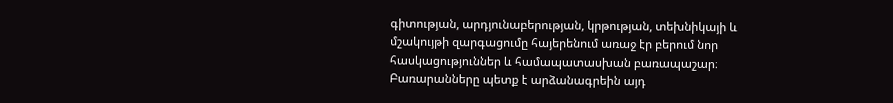գիտության, արդյունաբերության, կրթության, տեխնիկայի և մշակույթի զարգացումը հայերենում առաջ էր բերում նոր հասկացություններ և համապատասխան բառապաշար։ Բառարանները պետք է արձանագրեին այդ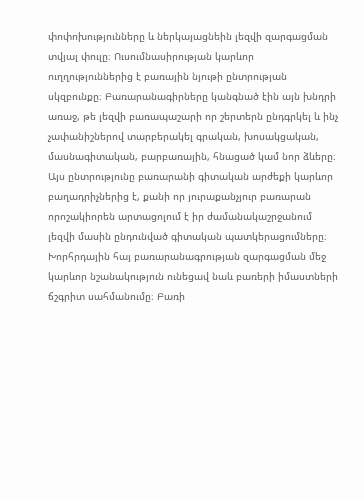փոփոխությունները և ներկայացնեին լեզվի զարգացման տվյալ փուլը։ Ուսումնասիրության կարևոր ուղղություններից է բառային նյութի ընտրության սկզբունքը։ Բառարանագիրները կանգնած էին այն խնդրի առաջ, թե լեզվի բառապաշարի որ շերտերն ընդգրկել և ինչ չափանիշներով տարբերակել գրական, խոսակցական, մասնագիտական, բարբառային, հնացած կամ նոր ձևերը։ Այս ընտրությունը բառարանի գիտական արժեքի կարևոր բաղադրիչներից է, քանի որ յուրաքանչյուր բառարան որոշակիորեն արտացոլում է իր ժամանակաշրջանում լեզվի մասին ընդունված գիտական պատկերացումները։ Խորհրդային հայ բառարանագրության զարգացման մեջ կարևոր նշանակություն ունեցավ նաև բառերի իմաստների ճշգրիտ սահմանումը։ Բառի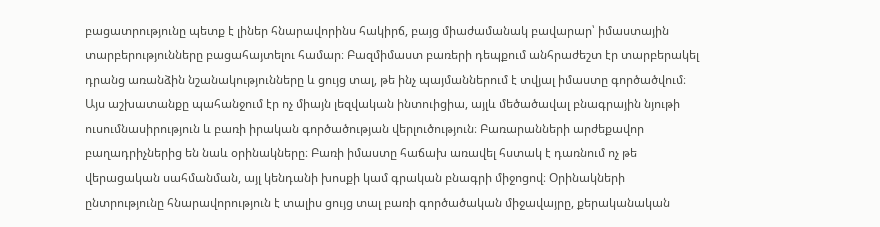բացատրությունը պետք է լիներ հնարավորինս հակիրճ, բայց միաժամանակ բավարար՝ իմաստային տարբերությունները բացահայտելու համար։ Բազմիմաստ բառերի դեպքում անհրաժեշտ էր տարբերակել դրանց առանձին նշանակությունները և ցույց տալ, թե ինչ պայմաններում է տվյալ իմաստը գործածվում։ Այս աշխատանքը պահանջում էր ոչ միայն լեզվական ինտուիցիա, այլև մեծածավալ բնագրային նյութի ուսումնասիրություն և բառի իրական գործածության վերլուծություն։ Բառարանների արժեքավոր բաղադրիչներից են նաև օրինակները։ Բառի իմաստը հաճախ առավել հստակ է դառնում ոչ թե վերացական սահմանման, այլ կենդանի խոսքի կամ գրական բնագրի միջոցով։ Օրինակների ընտրությունը հնարավորություն է տալիս ցույց տալ բառի գործածական միջավայրը, քերականական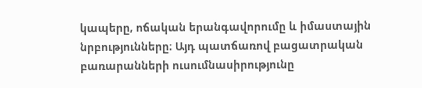կապերը, ոճական երանգավորումը և իմաստային նրբությունները։ Այդ պատճառով բացատրական բառարանների ուսումնասիրությունը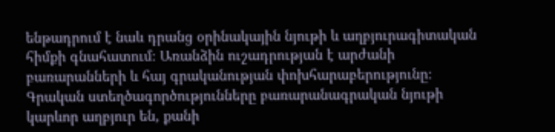ենթադրում է նաև դրանց օրինակային նյութի և աղբյուրագիտական հիմքի գնահատում։ Առանձին ուշադրության է արժանի բառարանների և հայ գրականության փոխհարաբերությունը։ Գրական ստեղծագործությունները բառարանագրական նյութի կարևոր աղբյուր են, քանի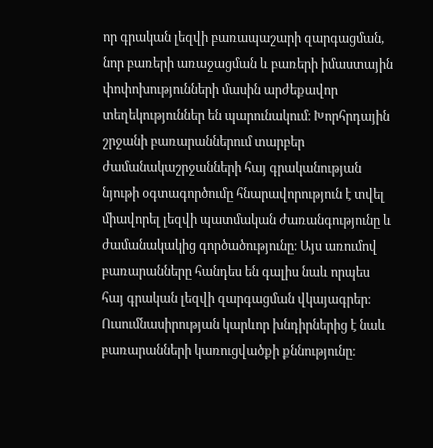որ գրական լեզվի բառապաշարի զարգացման, նոր բառերի առաջացման և բառերի իմաստային փոփոխությունների մասին արժեքավոր տեղեկություններ են պարունակում։ Խորհրդային շրջանի բառարաններում տարբեր ժամանակաշրջանների հայ գրականության նյութի օգտագործումը հնարավորություն է տվել միավորել լեզվի պատմական ժառանգությունը և ժամանակակից գործածությունը։ Այս առումով բառարանները հանդես են գալիս նաև որպես հայ գրական լեզվի զարգացման վկայագրեր։ Ուսումնասիրության կարևոր խնդիրներից է նաև բառարանների կառուցվածքի քննությունը։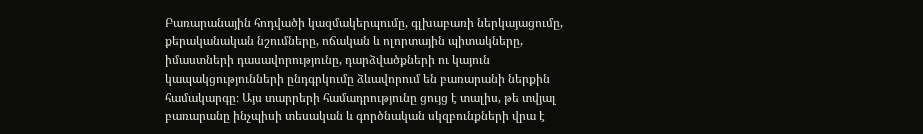Բառարանային հոդվածի կազմակերպումը, գլխաբառի ներկայացումը, քերականական նշումները, ոճական և ոլորտային պիտակները, իմաստների դասավորությունը, դարձվածքների ու կայուն կապակցությունների ընդգրկումը ձևավորում են բառարանի ներքին համակարգը։ Այս տարրերի համադրությունը ցույց է տալիս, թե տվյալ բառարանը ինչպիսի տեսական և գործնական սկզբունքների վրա է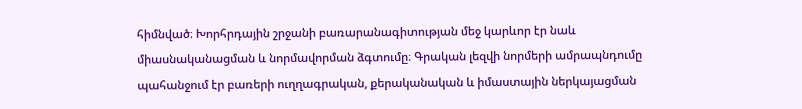հիմնված։ Խորհրդային շրջանի բառարանագիտության մեջ կարևոր էր նաև միասնականացման և նորմավորման ձգտումը։ Գրական լեզվի նորմերի ամրապնդումը պահանջում էր բառերի ուղղագրական, քերականական և իմաստային ներկայացման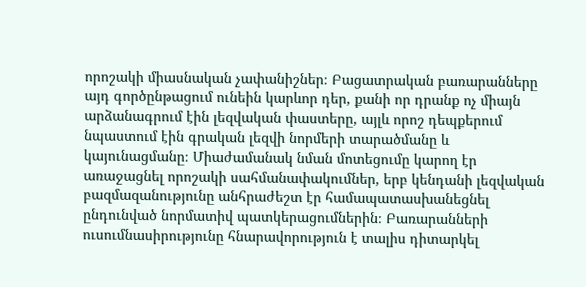որոշակի միասնական չափանիշներ։ Բացատրական բառարանները այդ գործընթացում ունեին կարևոր դեր, քանի որ դրանք ոչ միայն արձանագրում էին լեզվական փաստերը, այլև որոշ դեպքերում նպաստում էին գրական լեզվի նորմերի տարածմանը և կայունացմանը։ Միաժամանակ նման մոտեցումը կարող էր առաջացնել որոշակի սահմանափակումներ, երբ կենդանի լեզվական բազմազանությունը անհրաժեշտ էր համապատասխանեցնել ընդունված նորմատիվ պատկերացումներին։ Բառարանների ուսումնասիրությունը հնարավորություն է տալիս դիտարկել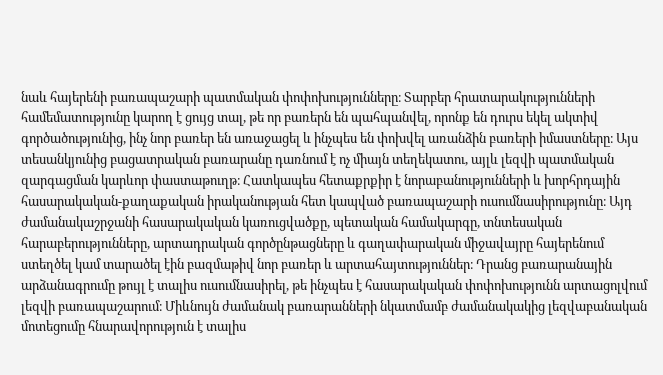նաև հայերենի բառապաշարի պատմական փոփոխությունները։ Տարբեր հրատարակությունների համեմատությունը կարող է ցույց տալ, թե որ բառերն են պահպանվել, որոնք են դուրս եկել ակտիվ գործածությունից, ինչ նոր բառեր են առաջացել և ինչպես են փոխվել առանձին բառերի իմաստները։ Այս տեսանկյունից բացատրական բառարանը դառնում է ոչ միայն տեղեկատու, այլև լեզվի պատմական զարգացման կարևոր փաստաթուղթ։ Հատկապես հետաքրքիր է նորաբանությունների և խորհրդային հասարակական-քաղաքական իրականության հետ կապված բառապաշարի ուսումնասիրությունը։ Այդ ժամանակաշրջանի հասարակական կառուցվածքը, պետական համակարգը, տնտեսական հարաբերությունները, արտադրական գործընթացները և գաղափարական միջավայրը հայերենում ստեղծել կամ տարածել էին բազմաթիվ նոր բառեր և արտահայտություններ։ Դրանց բառարանային արձանագրումը թույլ է տալիս ուսումնասիրել, թե ինչպես է հասարակական փոփոխությունն արտացոլվում լեզվի բառապաշարում։ Միևնույն ժամանակ բառարանների նկատմամբ ժամանակակից լեզվաբանական մոտեցումը հնարավորություն է տալիս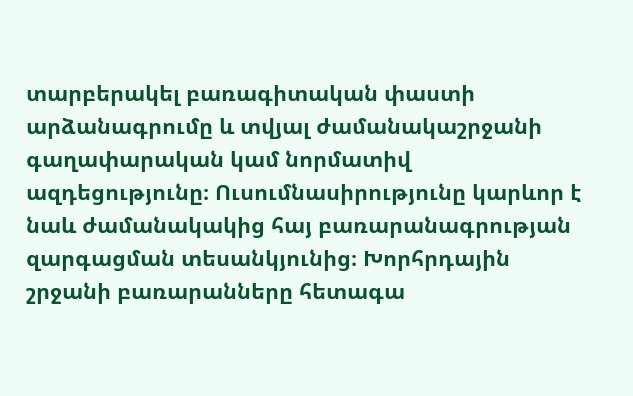տարբերակել բառագիտական փաստի արձանագրումը և տվյալ ժամանակաշրջանի գաղափարական կամ նորմատիվ ազդեցությունը։ Ուսումնասիրությունը կարևոր է նաև ժամանակակից հայ բառարանագրության զարգացման տեսանկյունից։ Խորհրդային շրջանի բառարանները հետագա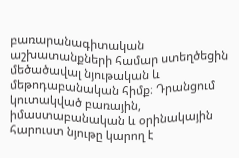բառարանագիտական աշխատանքների համար ստեղծեցին մեծածավալ նյութական և մեթոդաբանական հիմք։ Դրանցում կուտակված բառային, իմաստաբանական և օրինակային հարուստ նյութը կարող է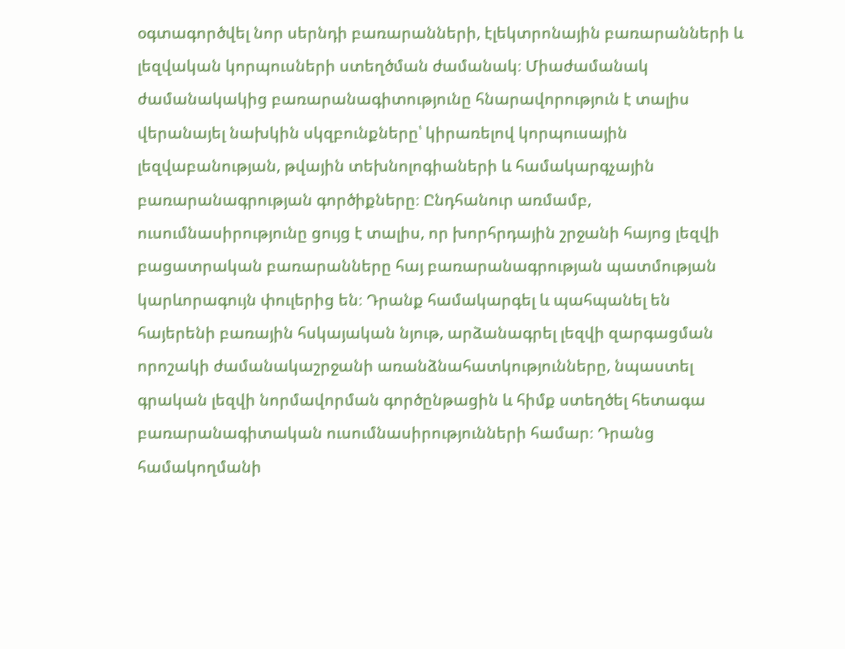օգտագործվել նոր սերնդի բառարանների, էլեկտրոնային բառարանների և լեզվական կորպուսների ստեղծման ժամանակ։ Միաժամանակ ժամանակակից բառարանագիտությունը հնարավորություն է տալիս վերանայել նախկին սկզբունքները՝ կիրառելով կորպուսային լեզվաբանության, թվային տեխնոլոգիաների և համակարգչային բառարանագրության գործիքները։ Ընդհանուր առմամբ, ուսումնասիրությունը ցույց է տալիս, որ խորհրդային շրջանի հայոց լեզվի բացատրական բառարանները հայ բառարանագրության պատմության կարևորագույն փուլերից են։ Դրանք համակարգել և պահպանել են հայերենի բառային հսկայական նյութ, արձանագրել լեզվի զարգացման որոշակի ժամանակաշրջանի առանձնահատկությունները, նպաստել գրական լեզվի նորմավորման գործընթացին և հիմք ստեղծել հետագա բառարանագիտական ուսումնասիրությունների համար։ Դրանց համակողմանի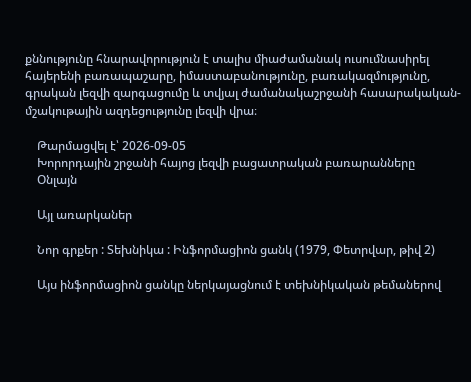քննությունը հնարավորություն է տալիս միաժամանակ ուսումնասիրել հայերենի բառապաշարը, իմաստաբանությունը, բառակազմությունը, գրական լեզվի զարգացումը և տվյալ ժամանակաշրջանի հասարակական-մշակութային ազդեցությունը լեզվի վրա։

    Թարմացվել է՝ 2026-09-05
    Խորորդային շրջանի հայոց լեզվի բացատրական բառարանները
    Օնլայն

    Այլ առարկաներ

    Նոր գրքեր : Տեխնիկա : Ինֆորմացիոն ցանկ (1979, Փետրվար, թիվ 2)

    Այս ինֆորմացիոն ցանկը ներկայացնում է տեխնիկական թեմաներով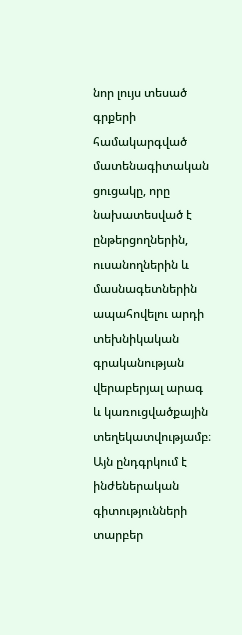նոր լույս տեսած գրքերի համակարգված մատենագիտական ցուցակը, որը նախատեսված է ընթերցողներին, ուսանողներին և մասնագետներին ապահովելու արդի տեխնիկական գրականության վերաբերյալ արագ և կառուցվածքային տեղեկատվությամբ։ Այն ընդգրկում է ինժեներական գիտությունների տարբեր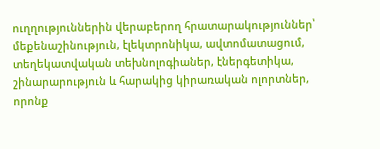ուղղություններին վերաբերող հրատարակություններ՝ մեքենաշինություն, էլեկտրոնիկա, ավտոմատացում, տեղեկատվական տեխնոլոգիաներ, էներգետիկա, շինարարություն և հարակից կիրառական ոլորտներ, որոնք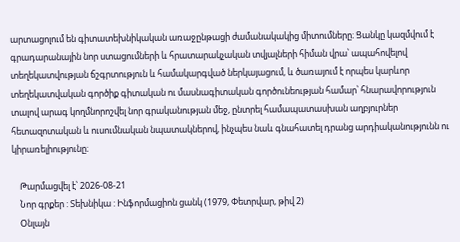արտացոլում են գիտատեխնիկական առաջընթացի ժամանակակից միտումները։ Ցանկը կազմվում է գրադարանային նոր ստացումների և հրատարակչական տվյալների հիման վրա՝ ապահովելով տեղեկատվության ճշգրտություն և համակարգված ներկայացում, և ծառայում է որպես կարևոր տեղեկատվական գործիք գիտական ու մասնագիտական գործունեության համար՝ հնարավորություն տալով արագ կողմնորոշվել նոր գրականության մեջ, ընտրել համապատասխան աղբյուրներ հետազոտական և ուսումնական նպատակներով, ինչպես նաև գնահատել դրանց արդիականությունն ու կիրառելիությունը։

    Թարմացվել է՝ 2026-08-21
    Նոր գրքեր : Տեխնիկա : Ինֆորմացիոն ցանկ (1979, Փետրվար, թիվ 2)
    Օնլայն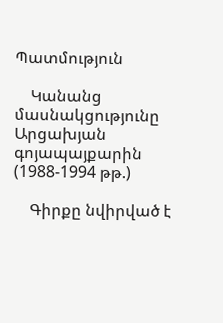Պատմություն

    Կանանց մասնակցությունը Արցախյան գոյապայքարին (1988-1994 թթ.)

    Գիրքը նվիրված է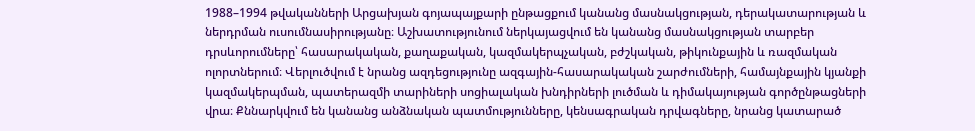1988–1994 թվականների Արցախյան գոյապայքարի ընթացքում կանանց մասնակցության, դերակատարության և ներդրման ուսումնասիրությանը։ Աշխատությունում ներկայացվում են կանանց մասնակցության տարբեր դրսևորումները՝ հասարակական, քաղաքական, կազմակերպչական, բժշկական, թիկունքային և ռազմական ոլորտներում։ Վերլուծվում է նրանց ազդեցությունը ազգային-հասարակական շարժումների, համայնքային կյանքի կազմակերպման, պատերազմի տարիների սոցիալական խնդիրների լուծման և դիմակայության գործընթացների վրա։ Քննարկվում են կանանց անձնական պատմությունները, կենսագրական դրվագները, նրանց կատարած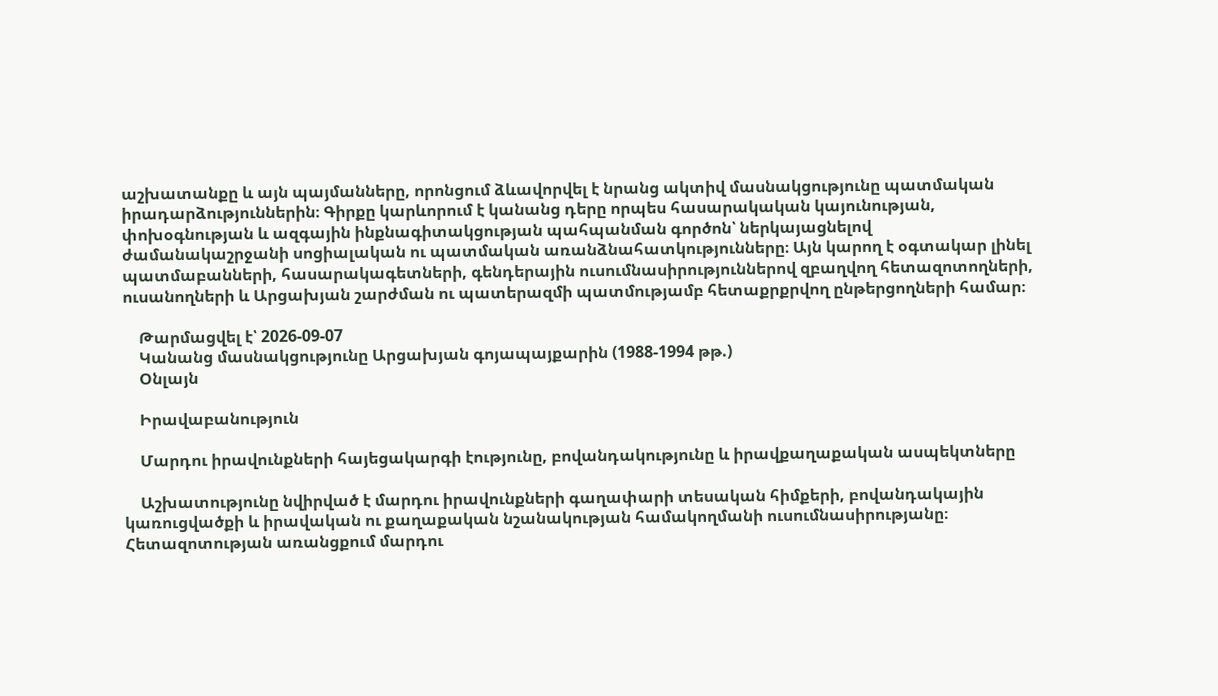աշխատանքը և այն պայմանները, որոնցում ձևավորվել է նրանց ակտիվ մասնակցությունը պատմական իրադարձություններին։ Գիրքը կարևորում է կանանց դերը որպես հասարակական կայունության, փոխօգնության և ազգային ինքնագիտակցության պահպանման գործոն՝ ներկայացնելով ժամանակաշրջանի սոցիալական ու պատմական առանձնահատկությունները։ Այն կարող է օգտակար լինել պատմաբանների, հասարակագետների, գենդերային ուսումնասիրություններով զբաղվող հետազոտողների, ուսանողների և Արցախյան շարժման ու պատերազմի պատմությամբ հետաքրքրվող ընթերցողների համար։

    Թարմացվել է՝ 2026-09-07
    Կանանց մասնակցությունը Արցախյան գոյապայքարին (1988-1994 թթ.)
    Օնլայն

    Իրավաբանություն

    Մարդու իրավունքների հայեցակարգի էությունը, բովանդակությունը և իրավքաղաքական ասպեկտները

    Աշխատությունը նվիրված է մարդու իրավունքների գաղափարի տեսական հիմքերի, բովանդակային կառուցվածքի և իրավական ու քաղաքական նշանակության համակողմանի ուսումնասիրությանը։ Հետազոտության առանցքում մարդու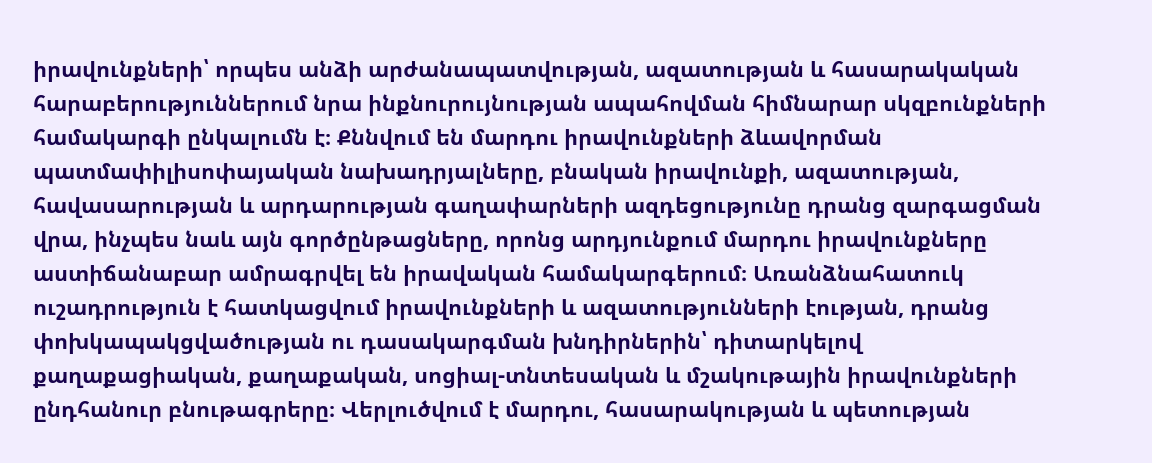իրավունքների՝ որպես անձի արժանապատվության, ազատության և հասարակական հարաբերություններում նրա ինքնուրույնության ապահովման հիմնարար սկզբունքների համակարգի ընկալումն է։ Քննվում են մարդու իրավունքների ձևավորման պատմափիլիսոփայական նախադրյալները, բնական իրավունքի, ազատության, հավասարության և արդարության գաղափարների ազդեցությունը դրանց զարգացման վրա, ինչպես նաև այն գործընթացները, որոնց արդյունքում մարդու իրավունքները աստիճանաբար ամրագրվել են իրավական համակարգերում։ Առանձնահատուկ ուշադրություն է հատկացվում իրավունքների և ազատությունների էության, դրանց փոխկապակցվածության ու դասակարգման խնդիրներին՝ դիտարկելով քաղաքացիական, քաղաքական, սոցիալ-տնտեսական և մշակութային իրավունքների ընդհանուր բնութագրերը։ Վերլուծվում է մարդու, հասարակության և պետության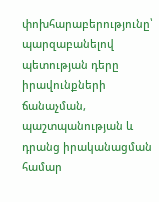փոխհարաբերությունը՝ պարզաբանելով պետության դերը իրավունքների ճանաչման, պաշտպանության և դրանց իրականացման համար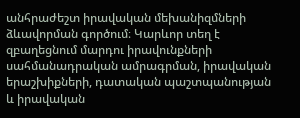անհրաժեշտ իրավական մեխանիզմների ձևավորման գործում։ Կարևոր տեղ է զբաղեցնում մարդու իրավունքների սահմանադրական ամրագրման, իրավական երաշխիքների, դատական պաշտպանության և իրավական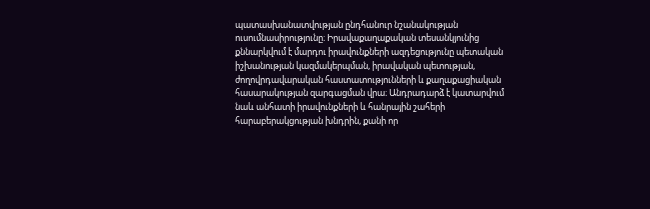պատասխանատվության ընդհանուր նշանակության ուսումնասիրությունը։ Իրավաքաղաքական տեսանկյունից քննարկվում է մարդու իրավունքների ազդեցությունը պետական իշխանության կազմակերպման, իրավական պետության, ժողովրդավարական հաստատությունների և քաղաքացիական հասարակության զարգացման վրա։ Անդրադարձ է կատարվում նաև անհատի իրավունքների և հանրային շահերի հարաբերակցության խնդրին, քանի որ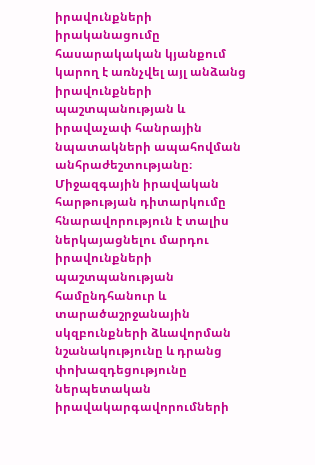իրավունքների իրականացումը հասարակական կյանքում կարող է առնչվել այլ անձանց իրավունքների պաշտպանության և իրավաչափ հանրային նպատակների ապահովման անհրաժեշտությանը։ Միջազգային իրավական հարթության դիտարկումը հնարավորություն է տալիս ներկայացնելու մարդու իրավունքների պաշտպանության համընդհանուր և տարածաշրջանային սկզբունքների ձևավորման նշանակությունը և դրանց փոխազդեցությունը ներպետական իրավակարգավորումների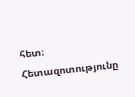հետ։ Հետազոտությունը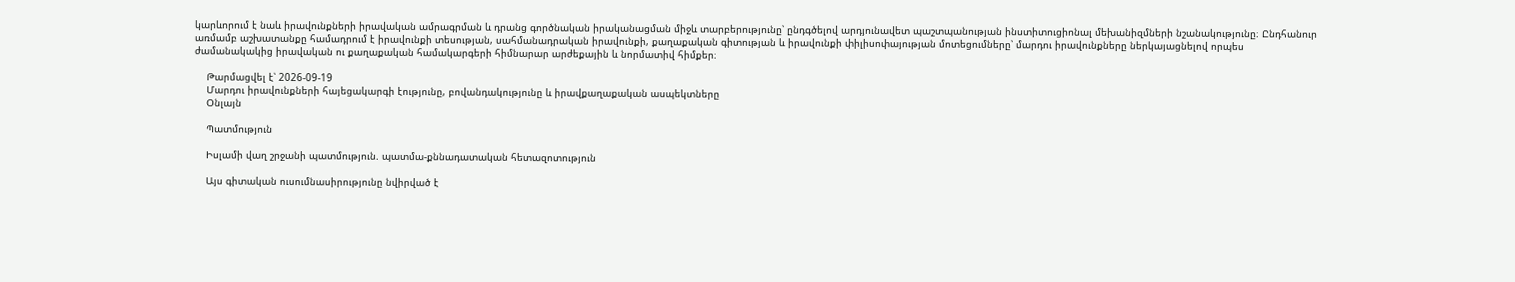կարևորում է նաև իրավունքների իրավական ամրագրման և դրանց գործնական իրականացման միջև տարբերությունը՝ ընդգծելով արդյունավետ պաշտպանության ինստիտուցիոնալ մեխանիզմների նշանակությունը։ Ընդհանուր առմամբ աշխատանքը համադրում է իրավունքի տեսության, սահմանադրական իրավունքի, քաղաքական գիտության և իրավունքի փիլիսոփայության մոտեցումները՝ մարդու իրավունքները ներկայացնելով որպես ժամանակակից իրավական ու քաղաքական համակարգերի հիմնարար արժեքային և նորմատիվ հիմքեր։

    Թարմացվել է՝ 2026-09-19
    Մարդու իրավունքների հայեցակարգի էությունը, բովանդակությունը և իրավքաղաքական ասպեկտները
    Օնլայն

    Պատմություն

    Իսլամի վաղ շրջանի պատմություն. պատմա-քննադատական հետազոտություն

    Այս գիտական ուսումնասիրությունը նվիրված է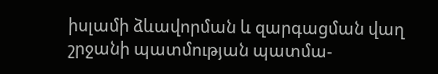իսլամի ձևավորման և զարգացման վաղ շրջանի պատմության պատմա-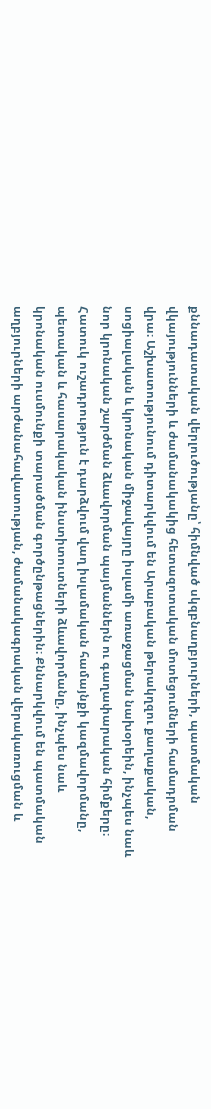քննադատական վերլուծությանը՝ հիմնված սկզբնաղբյուրների, պատմական վկայությունների և ժամանակակից հետազոտական մոտեցումների համադրման վրա։ Աշխատությունում դիտարկվում են Արաբական թերակղզու քաղաքական, սոցիալական և կրոնական միջավայրը իսլամի առաջացման նախօրեին, ինչպես նաև նոր կրոնական շարժման ձևավորման պայմաններն ու գաղափարական հիմքերը։ Հատուկ ուշադրություն է դարձվում վաղ իսլամական համայնքի կազմավորմանը, պետական և հասարակական ինստիտուտների ձևավորմանը, ինչպես նաև կրոնական ուսմունքի տարածման գործընթացներին։ Քննարկվում են պատմական աղբյուրների արժանահավատության, ժամանակագրական վերակառուցման և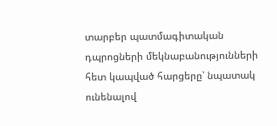տարբեր պատմագիտական դպրոցների մեկնաբանությունների հետ կապված հարցերը՝ նպատակ ունենալով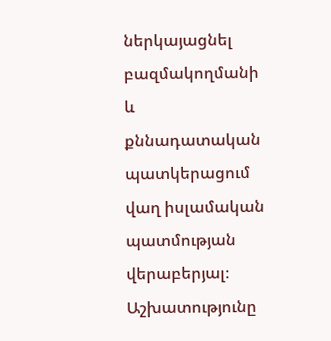ներկայացնել բազմակողմանի և քննադատական պատկերացում վաղ իսլամական պատմության վերաբերյալ։ Աշխատությունը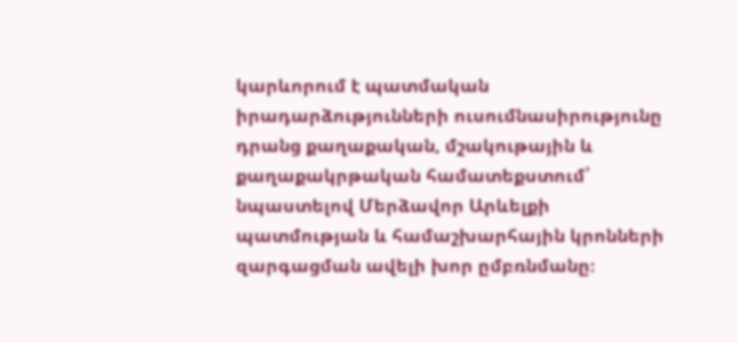կարևորում է պատմական իրադարձությունների ուսումնասիրությունը դրանց քաղաքական, մշակութային և քաղաքակրթական համատեքստում՝ նպաստելով Մերձավոր Արևելքի պատմության և համաշխարհային կրոնների զարգացման ավելի խոր ըմբռնմանը։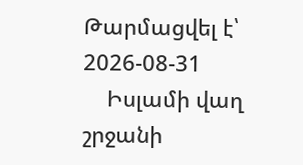Թարմացվել է՝ 2026-08-31
    Իսլամի վաղ շրջանի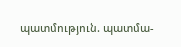պատմություն. պատմա-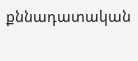քննադատական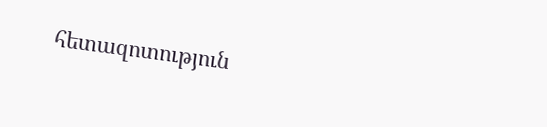հետազոտություն